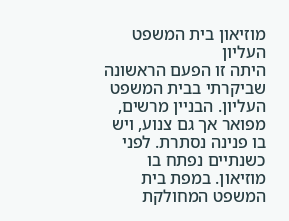מוזיאון בית המשפט העליון
היתה זו הפעם הראשונה שביקרתי בבית המשפט העליון. הבניין מרשים, מפואר אך גם צנוע, ויש בו פנינה נסתרת. לפני כשנתיים נפתח בו מוזיאון. במפת בית המשפט המחולקת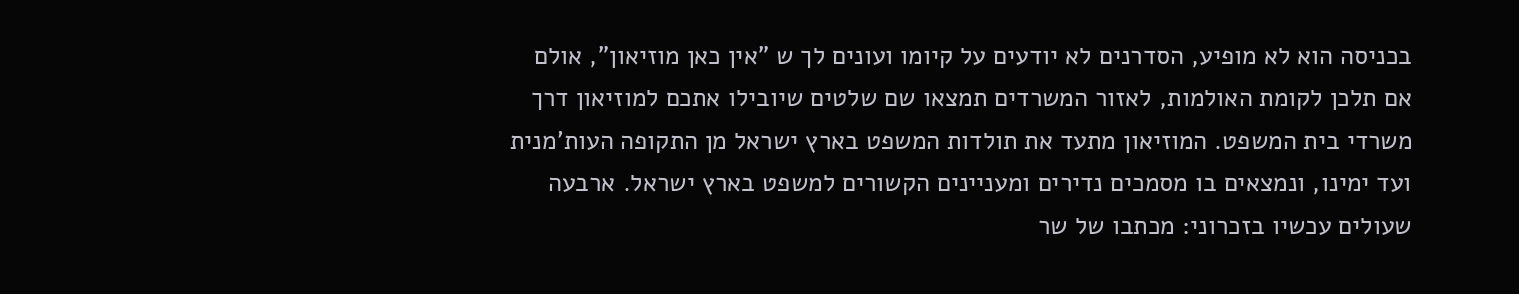בכניסה הוא לא מופיע, הסדרנים לא יודעים על קיומו ועונים לך ש "אין כאן מוזיאון", אולם אם תלכן לקומת האולמות, לאזור המשרדים תמצאו שם שלטים שיובילו אתכם למוזיאון דרך משרדי בית המשפט. המוזיאון מתעד את תולדות המשפט בארץ ישראל מן התקופה העות'מנית ועד ימינו, ונמצאים בו מסמכים נדירים ומעניינים הקשורים למשפט בארץ ישראל. ארבעה שעולים עכשיו בזכרוני: מכתבו של שר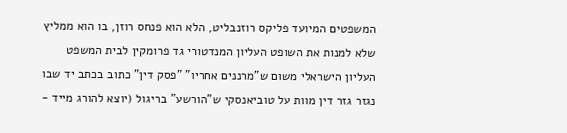המשפטים המיועד פליקס רוזנבליט, הלא הוא פנחס רוזן, בו הוא ממליץ שלא למנות את השופט העליון המנדטורי גד פרומקין לבית המשפט העליון הישראלי משום ש"מרננים אחריו" "פסק דין" כתוב בכתב יד שבו נגזר גזר דין מוות על טוביאנסקי ש"הורשע" בריגול (יוצא להורג מייד -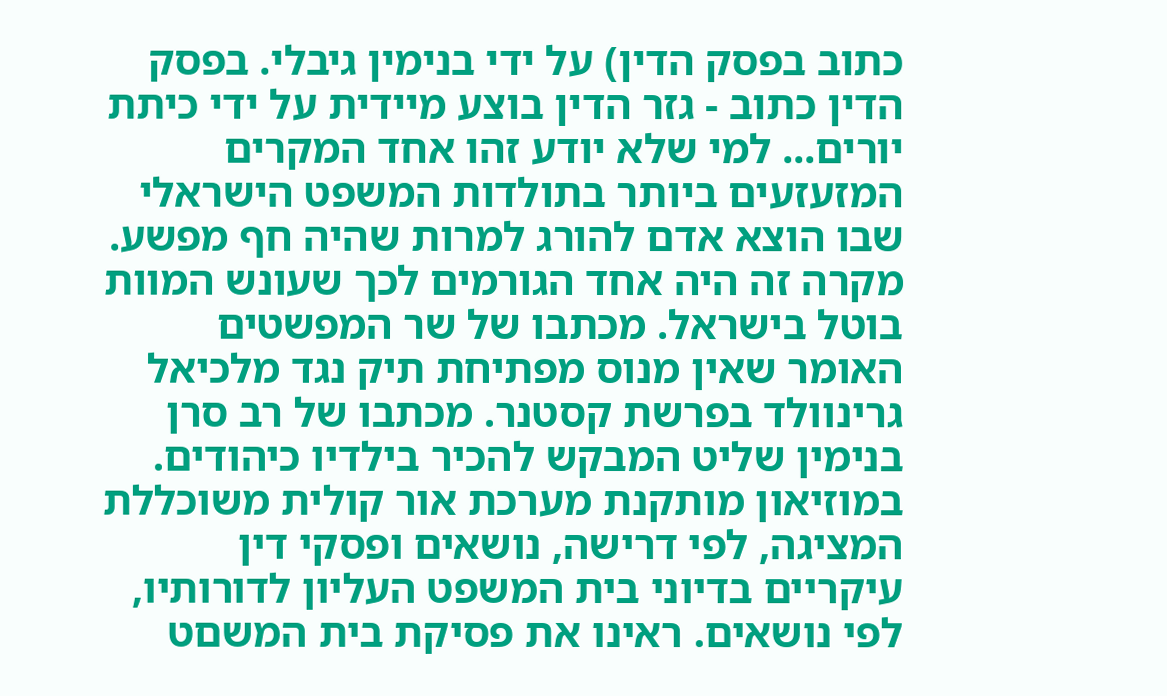כתוב בפסק הדין) על ידי בנימין גיבלי. בפסק הדין כתוב - גזר הדין בוצע מיידית על ידי כיתת יורים... למי שלא יודע זהו אחד המקרים המזעזעים ביותר בתולדות המשפט הישראלי שבו הוצא אדם להורג למרות שהיה חף מפשע. מקרה זה היה אחד הגורמים לכך שעונש המוות בוטל בישראל. מכתבו של שר המפשטים האומר שאין מנוס מפתיחת תיק נגד מלכיאל גרינוולד בפרשת קסטנר. מכתבו של רב סרן בנימין שליט המבקש להכיר בילדיו כיהודים. במוזיאון מותקנת מערכת אור קולית משוכללת המציגה, לפי דרישה, נושאים ופסקי דין עיקריים בדיוני בית המשפט העליון לדורותיו, לפי נושאים. ראינו את פסיקת בית המשםט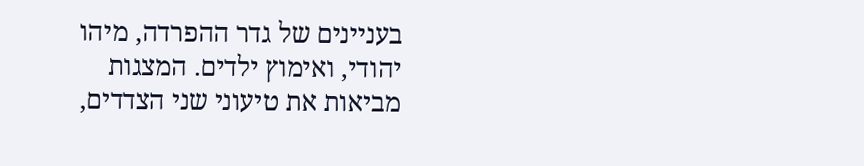בעניינים של גדר ההפרדה, מיהו יהודי, ואימוץ ילדים. המצגות מביאות את טיעוני שני הצדדים,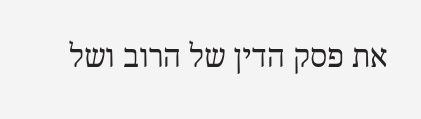את פסק הדין של הרוב ושל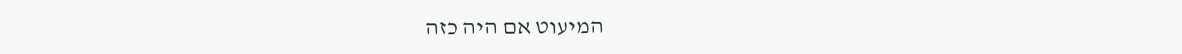המיעוט אם היה כזה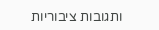ותגובות ציבוריות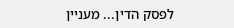לפסק הדין... מעניין